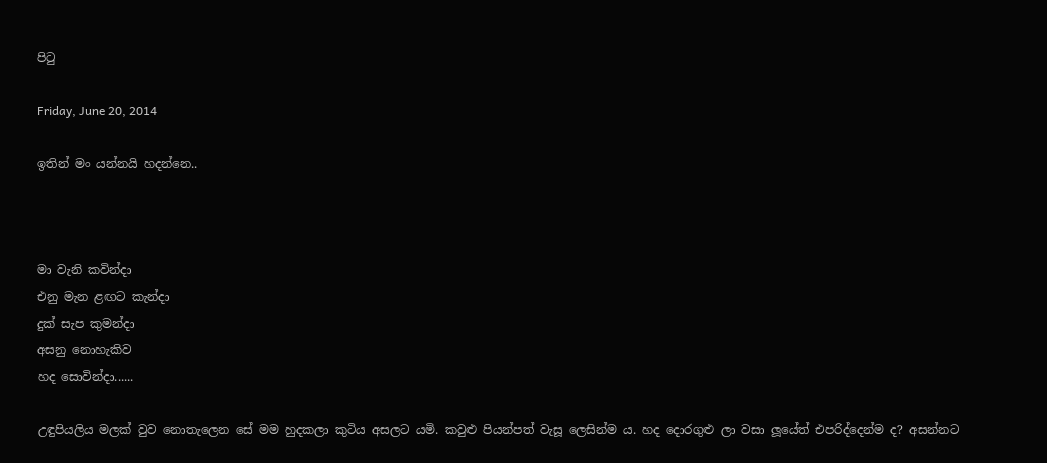පිටු

Friday, June 20, 2014

ඉතින් මං යන්නයි හදන්නෙ..



මා වැනි කවින්දා
එනු මැන ළඟට කැන්දා
දුක් සැප කුමන්දා
අසනු නොහැකිව
හද සොවින්දා......

උඳුපියලිය මලක් වුව නොතැලෙන සේ මම හුදකලා කුටිය අසලට යමි. කවුළු පියන්පත් වැසූ ලෙසින්ම ය. හද දොරගුළු ලා වසා ලූයේත් එපරිද්දෙන්ම ද? අසන්නට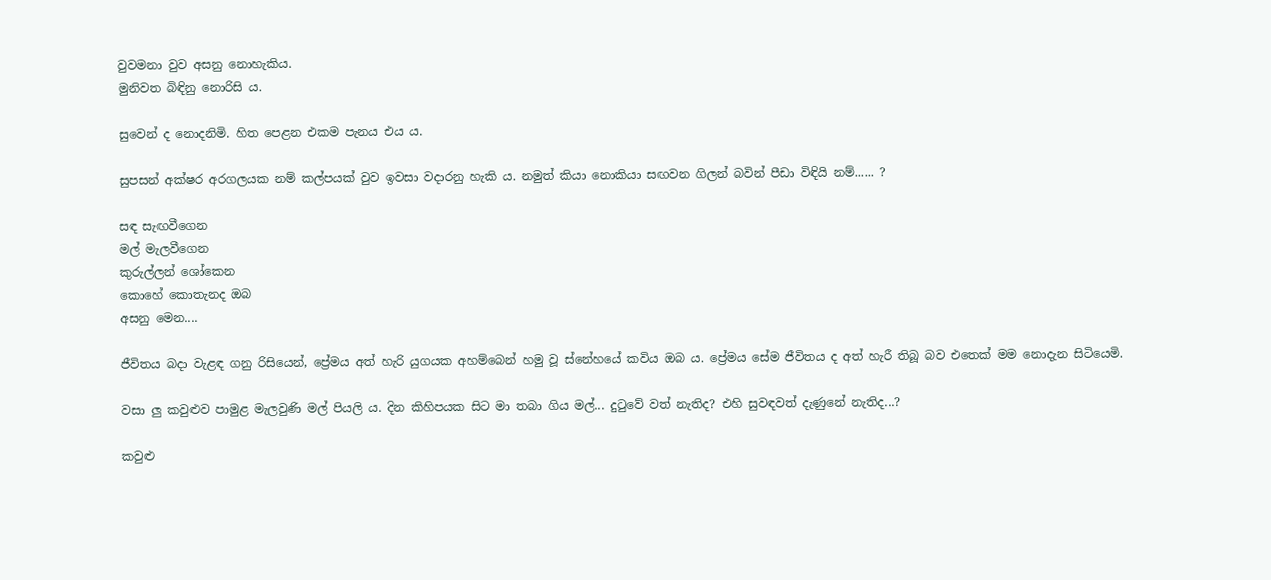වුවමනා වුව අසනු නොහැකිය.
මුනිවත බිඳිනු නොරිසි ය.

සුවෙන් ද නොදනිමි. හිත පෙළන එකම පැනය එය ය.

සුපසන් අක්ෂර අරගලයක නම් කල්පයක් වුව ඉවසා වදාරනු හැකි ය. නමුත් කියා නොකියා සඟවන ගිලන් බවින් පීඩා විඳියි නම්...... ?

සඳ සැඟවීගෙන
මල් මැලවීගෙන
කුරුල්ලන් ශෝකෙන
කොහේ කොතැනද ඔබ
අසනු මෙන....

ජීවිතය බදා වැළඳ ගනු රිසියෙන්, ප්‍රේමය අත් හැරි යුගයක අහම්බෙන් හමු වූ ස්නේහයේ කවිය ඔබ ය. ප්‍රේමය සේම ජීවිතය ද අත් හැරී තිබූ බව එතෙක් මම නොදැන සිටියෙමි.

වසා ලු කවුළුව පාමුළ මැලවුණි මල් පියලි ය. දින කිහිපයක සිට මා තබා ගිය මල්... දුටුවේ වත් නැතිද? එහි සුවඳවත් දැණුනේ නැතිද...?

කවුළු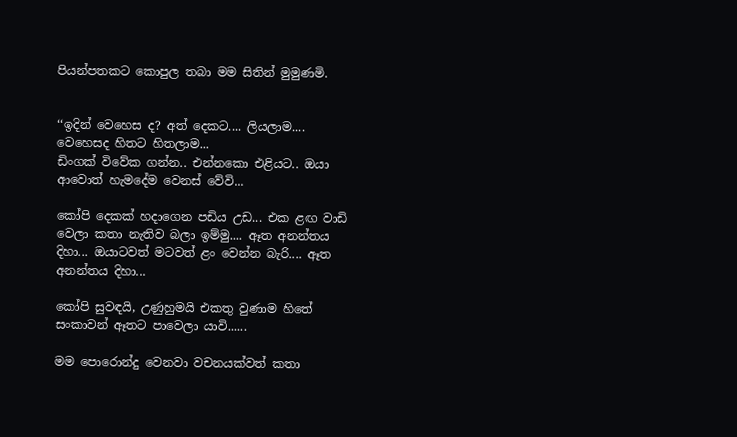පියන්පතකට කොපුල තබා මම සිතින් මුමුණමි.


‘‘ඉදින් වෙහෙස ද? අත් දෙකට.... ලියලාම.... වෙහෙසද හිතට හිතලාම...
ඩිංගක් විවේක ගන්න.. එන්නකො එළියට.. ඔයා ආවොත් හැමදේම වෙනස් වේවි...

කෝපි දෙකක් හදාගෙන පඩිය උඩ... එක ළඟ වාඩි වෙලා කතා නැතිව බලා ඉම්මු.... ඈත අනන්තය දිහා... ඔයාටවත් මටවත් ළං වෙන්න බැරි.... ඈත අනන්තය දිහා...

කෝපි සුවඳයි, උණුහුමයි එකතු වුණාම හිතේ සංකාවන් ඈතට පාවෙලා යාවි......

මම පොරොන්දු වෙනවා වචනයක්වත් කතා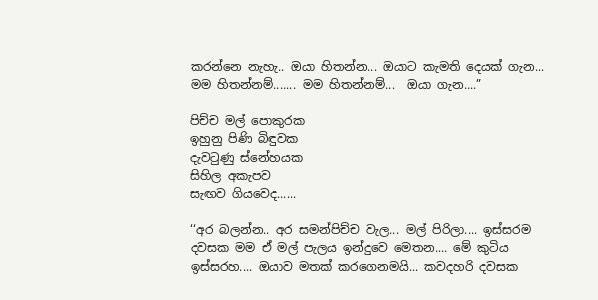කරන්නෙ නැහැ.. ඔයා හිතන්න... ඔයාට කැමති දෙයක් ගැන... මම හිතන්නම්....... මම හිතන්නම්...  ඔයා ගැන....”

පිච්ච මල් පොකුරක
ඉහුනු පිණි බිඳුවක
දැවටුණු ස්නේහයක
සිහිල අකැපව
සැඟව ගියවෙද......

‘‘අර බලන්න.. අර සමන්පිච්ච වැල... මල් පිරිලා.... ඉස්සරම දවසක මම ඒ මල් පැලය ඉන්දුවෙ මෙතන.... මේ කුටිය ඉස්සරහ.... ඔයාව මතක් කරගෙනමයි... කවදහරි දවසක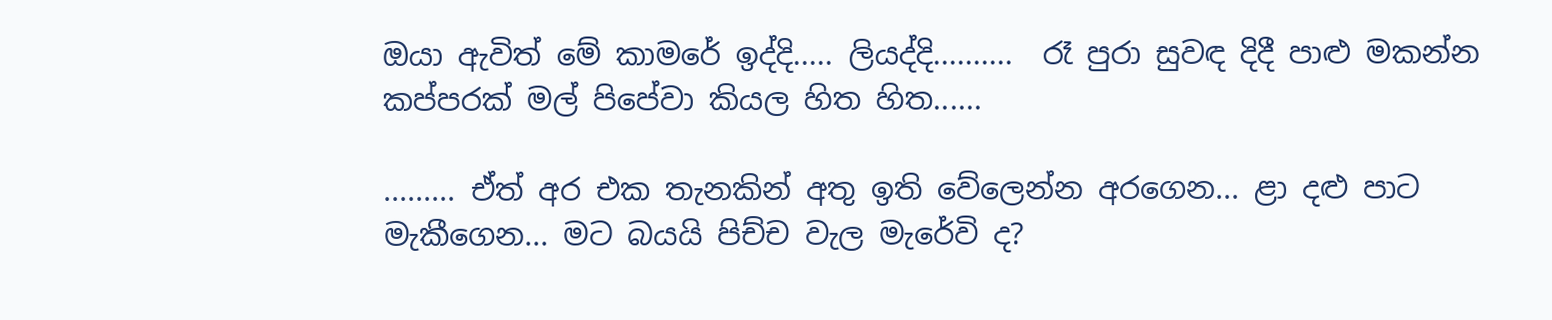ඔයා ඇවිත් මේ කාමරේ ඉද්දි..... ලියද්දි..........  රෑ පුරා සුවඳ දිදී පාළු මකන්න කප්පරක් මල් පිපේවා කියල හිත හිත......

......... ඒත් අර එක තැනකින් අතු ඉති වේලෙන්න අරගෙන... ළා දළු පාට මැකීගෙන... මට බයයි පිච්ච වැල මැරේවි ද?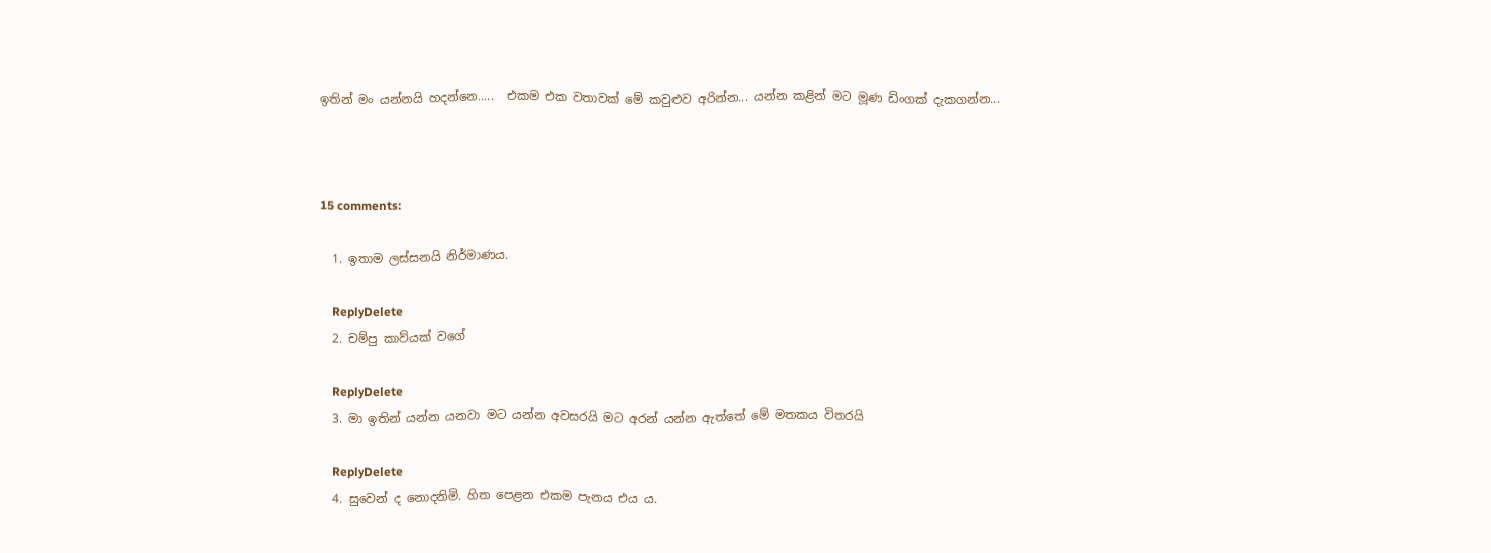ඉතින් මං යන්නයි හදන්නෙ.....  එකම එක වතාවක් මේ කවුළුව අරින්න... යන්න කළින් මට මූණ ඩිංගක් දැකගන්න...



15 comments:

  1. ඉතාම ලස්සනයි නිර්මාණය.

    ReplyDelete
  2. චම්පු කාව්යක් වගේ

    ReplyDelete
  3. මා ඉතින් යන්න යනවා මට යන්න අවසරයි මට අරන් යන්න ඇත්තේ මේ මතකය විතරයි

    ReplyDelete
  4. සුවෙන් ද නොදනිමි. හිත පෙළන එකම පැනය එය ය.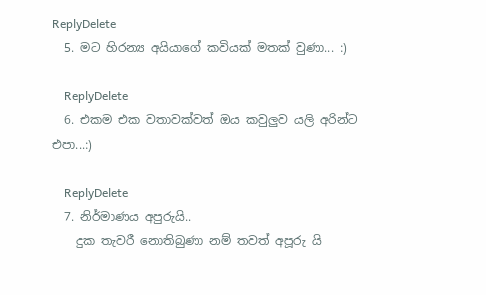ReplyDelete
  5. මට හිරන්‍ය අයියාගේ කවියක් මතක් වුණා... :)

    ReplyDelete
  6. එකම එක වතාවක්වත් ඔය කවුලුව යලි අරින්ට එපා...:)

    ReplyDelete
  7. නිර්මාණය අපුරුයි..
    දුක තැවරී නොතිබුණා නම් තවත් අපූරු යි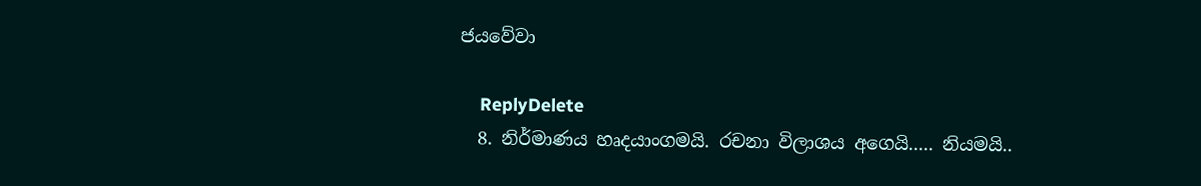ජයවේවා

    ReplyDelete
  8. නිර්මාණය හෘදයාංගමයි. රචනා විලාශය අගෙයි..... නියමයි..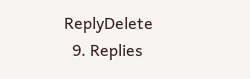ReplyDelete
  9. Replies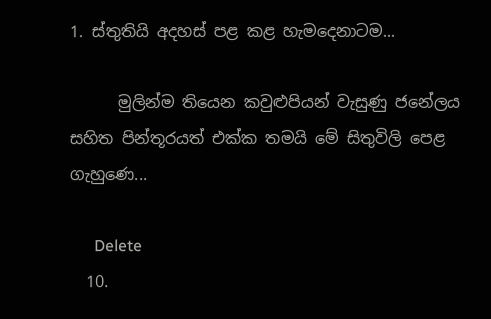1. ස්තුතියි අදහස් පළ කළ හැමදෙනාටම...

      මුලින්ම තියෙන කවුළුපියන් වැසුණු ජනේලය සහිත පින්තූරයත් එක්ක තමයි මේ සිතුවිලි පෙළ ගැහුණෙ...

      Delete
  10.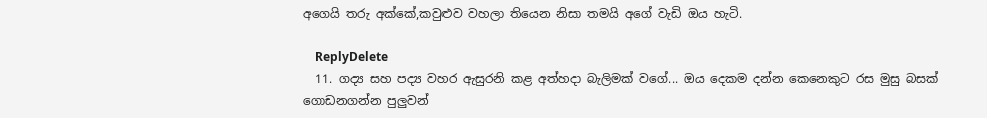අගෙයි තරු අක්කේ,කවුළුව වහලා තියෙන නිසා තමයි අගේ වැඩි ඔය හැටි.

    ReplyDelete
  11. ගද්‍ය සහ පද්‍ය වහර ඇසුරනි කළ අත්හදා බැලිමක් වගේ... ඔය දෙකම දන්න කෙනෙකුට රස මුසු බසක් ගොඩනගන්න පුලුවන්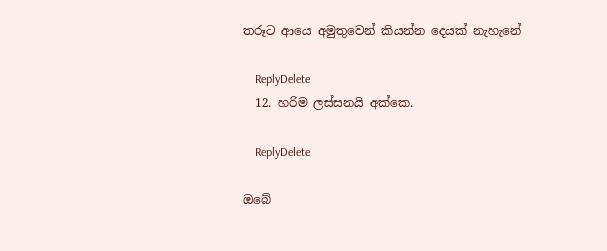තරූට ආයෙ අමුතුවෙන් කියන්න දෙයක් නැහැනේ

    ReplyDelete
  12. හරිම ලස්සනයි අක්කෙ.

    ReplyDelete

ඔබේ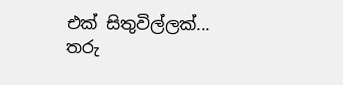එක් සිතුවිල්ලක්... තරු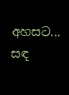අහසට... සඳ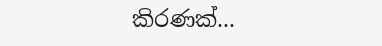කිරණක්...